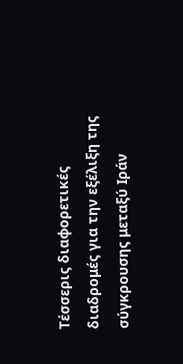Τέσσερις διαφορετικές διαδρομές για την εξέλιξη της σύγκρουσης μεταξύ Ιράν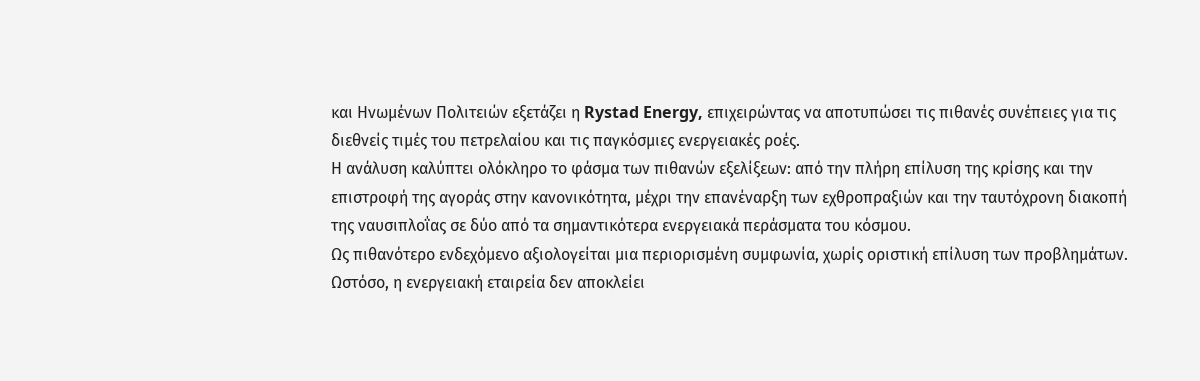και Ηνωμένων Πολιτειών εξετάζει η Rystad Energy, επιχειρώντας να αποτυπώσει τις πιθανές συνέπειες για τις διεθνείς τιμές του πετρελαίου και τις παγκόσμιες ενεργειακές ροές.
Η ανάλυση καλύπτει ολόκληρο το φάσμα των πιθανών εξελίξεων: από την πλήρη επίλυση της κρίσης και την επιστροφή της αγοράς στην κανονικότητα, μέχρι την επανέναρξη των εχθροπραξιών και την ταυτόχρονη διακοπή της ναυσιπλοΐας σε δύο από τα σημαντικότερα ενεργειακά περάσματα του κόσμου.
Ως πιθανότερο ενδεχόμενο αξιολογείται μια περιορισμένη συμφωνία, χωρίς οριστική επίλυση των προβλημάτων. Ωστόσο, η ενεργειακή εταιρεία δεν αποκλείει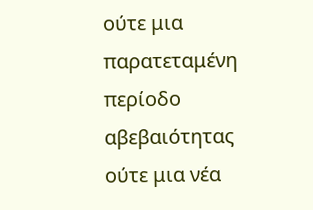ούτε μια παρατεταμένη περίοδο αβεβαιότητας ούτε μια νέα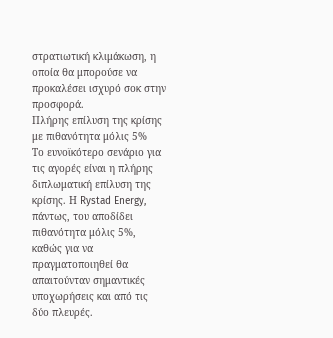στρατιωτική κλιμάκωση, η οποία θα μπορούσε να προκαλέσει ισχυρό σοκ στην προσφορά.
Πλήρης επίλυση της κρίσης με πιθανότητα μόλις 5%
Το ευνοϊκότερο σενάριο για τις αγορές είναι η πλήρης διπλωματική επίλυση της κρίσης. Η Rystad Energy, πάντως, του αποδίδει πιθανότητα μόλις 5%, καθώς για να πραγματοποιηθεί θα απαιτούνταν σημαντικές υποχωρήσεις και από τις δύο πλευρές.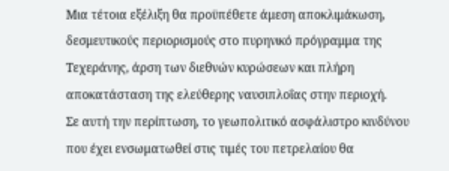Μια τέτοια εξέλιξη θα προϋπέθετε άμεση αποκλιμάκωση, δεσμευτικούς περιορισμούς στο πυρηνικό πρόγραμμα της Τεχεράνης, άρση των διεθνών κυρώσεων και πλήρη αποκατάσταση της ελεύθερης ναυσιπλοΐας στην περιοχή.
Σε αυτή την περίπτωση, το γεωπολιτικό ασφάλιστρο κινδύνου που έχει ενσωματωθεί στις τιμές του πετρελαίου θα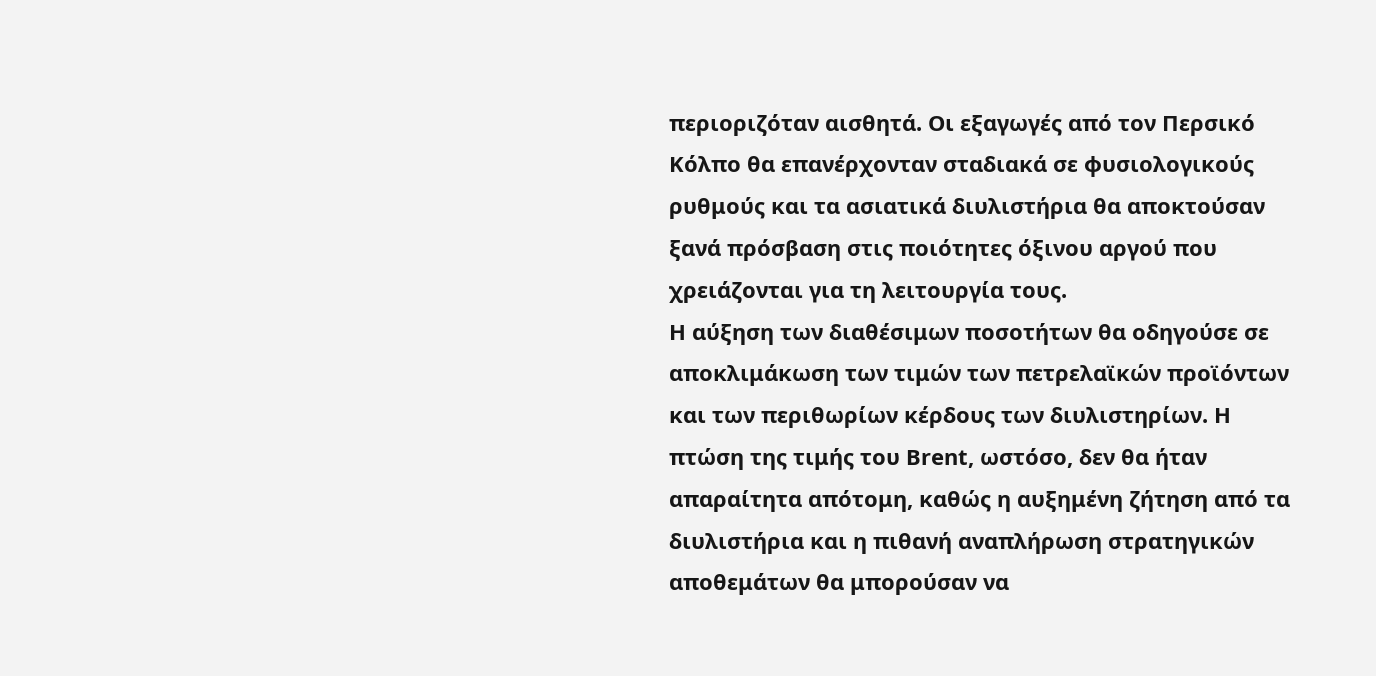περιοριζόταν αισθητά. Οι εξαγωγές από τον Περσικό Κόλπο θα επανέρχονταν σταδιακά σε φυσιολογικούς ρυθμούς και τα ασιατικά διυλιστήρια θα αποκτούσαν ξανά πρόσβαση στις ποιότητες όξινου αργού που χρειάζονται για τη λειτουργία τους.
Η αύξηση των διαθέσιμων ποσοτήτων θα οδηγούσε σε αποκλιμάκωση των τιμών των πετρελαϊκών προϊόντων και των περιθωρίων κέρδους των διυλιστηρίων. Η πτώση της τιμής του Brent, ωστόσο, δεν θα ήταν απαραίτητα απότομη, καθώς η αυξημένη ζήτηση από τα διυλιστήρια και η πιθανή αναπλήρωση στρατηγικών αποθεμάτων θα μπορούσαν να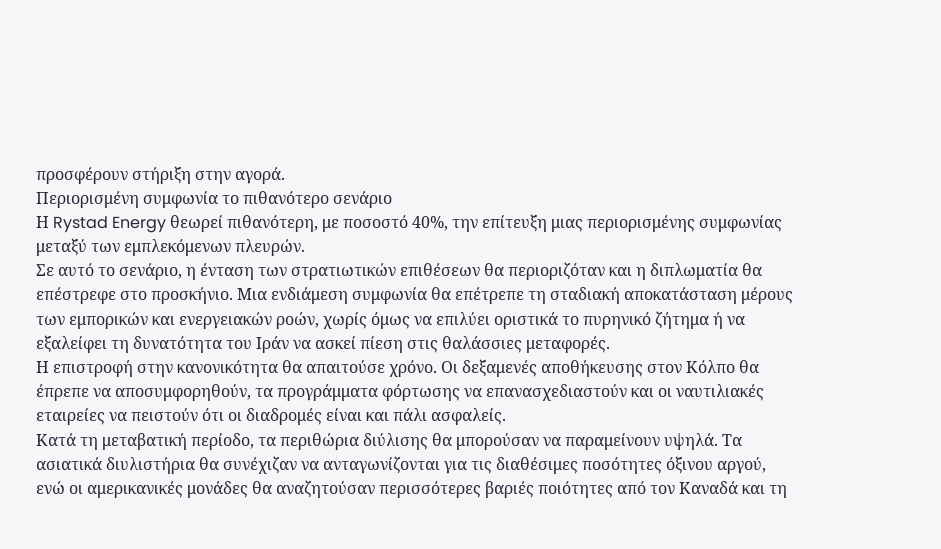προσφέρουν στήριξη στην αγορά.
Περιορισμένη συμφωνία το πιθανότερο σενάριο
Η Rystad Energy θεωρεί πιθανότερη, με ποσοστό 40%, την επίτευξη μιας περιορισμένης συμφωνίας μεταξύ των εμπλεκόμενων πλευρών.
Σε αυτό το σενάριο, η ένταση των στρατιωτικών επιθέσεων θα περιοριζόταν και η διπλωματία θα επέστρεφε στο προσκήνιο. Μια ενδιάμεση συμφωνία θα επέτρεπε τη σταδιακή αποκατάσταση μέρους των εμπορικών και ενεργειακών ροών, χωρίς όμως να επιλύει οριστικά το πυρηνικό ζήτημα ή να εξαλείφει τη δυνατότητα του Ιράν να ασκεί πίεση στις θαλάσσιες μεταφορές.
Η επιστροφή στην κανονικότητα θα απαιτούσε χρόνο. Οι δεξαμενές αποθήκευσης στον Κόλπο θα έπρεπε να αποσυμφορηθούν, τα προγράμματα φόρτωσης να επανασχεδιαστούν και οι ναυτιλιακές εταιρείες να πειστούν ότι οι διαδρομές είναι και πάλι ασφαλείς.
Κατά τη μεταβατική περίοδο, τα περιθώρια διύλισης θα μπορούσαν να παραμείνουν υψηλά. Τα ασιατικά διυλιστήρια θα συνέχιζαν να ανταγωνίζονται για τις διαθέσιμες ποσότητες όξινου αργού, ενώ οι αμερικανικές μονάδες θα αναζητούσαν περισσότερες βαριές ποιότητες από τον Καναδά και τη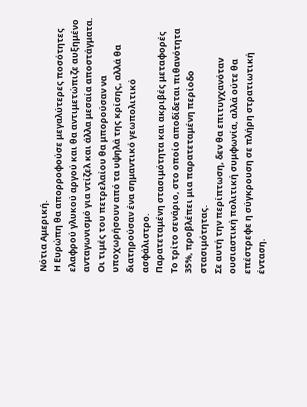Νότια Αμερική.
Η Ευρώπη θα απορροφούσε μεγαλύτερες ποσότητες ελαφρού γλυκού αργού και θα αντιμετώπιζε αυξημένο ανταγωνισμό για ντίζελ και άλλα μεσαία αποστάγματα. Οι τιμές του πετρελαίου θα μπορούσαν να υποχωρήσουν από τα υψηλά της κρίσης, αλλά θα διατηρούσαν ένα σημαντικό γεωπολιτικό ασφάλιστρο.
Παρατεταμένη στασιμότητα και ακριβές μεταφορές
Το τρίτο σενάριο, στο οποίο αποδίδεται πιθανότητα 35%, προβλέπει μια παρατεταμένη περίοδο στασιμότητας.
Σε αυτή την περίπτωση, δεν θα επιτυγχανόταν ουσιαστική πολιτική συμφωνία, αλλά ούτε θα επέστρεφε η σύγκρουση σε πλήρη στρατιωτική ένταση.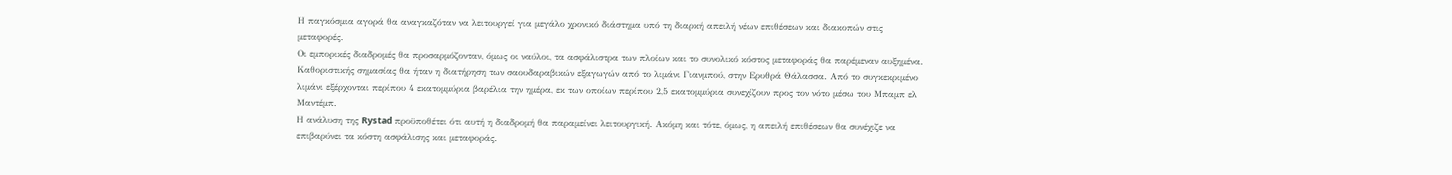Η παγκόσμια αγορά θα αναγκαζόταν να λειτουργεί για μεγάλο χρονικό διάστημα υπό τη διαρκή απειλή νέων επιθέσεων και διακοπών στις μεταφορές.
Οι εμπορικές διαδρομές θα προσαρμόζονταν, όμως οι ναύλοι, τα ασφάλιστρα των πλοίων και το συνολικό κόστος μεταφοράς θα παρέμεναν αυξημένα.
Καθοριστικής σημασίας θα ήταν η διατήρηση των σαουδαραβικών εξαγωγών από το λιμάνι Γιανμπού, στην Ερυθρά Θάλασσα. Από το συγκεκριμένο λιμάνι εξέρχονται περίπου 4 εκατομμύρια βαρέλια την ημέρα, εκ των οποίων περίπου 2,5 εκατομμύρια συνεχίζουν προς τον νότο μέσω του Μπαμπ ελ Μαντέμπ.
Η ανάλυση της Rystad προϋποθέτει ότι αυτή η διαδρομή θα παραμείνει λειτουργική. Ακόμη και τότε, όμως, η απειλή επιθέσεων θα συνέχιζε να επιβαρύνει τα κόστη ασφάλισης και μεταφοράς.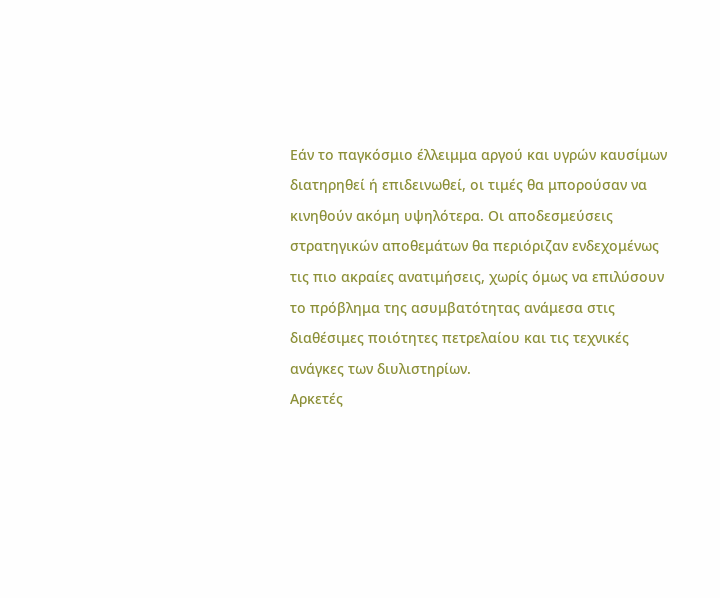Εάν το παγκόσμιο έλλειμμα αργού και υγρών καυσίμων διατηρηθεί ή επιδεινωθεί, οι τιμές θα μπορούσαν να κινηθούν ακόμη υψηλότερα. Οι αποδεσμεύσεις στρατηγικών αποθεμάτων θα περιόριζαν ενδεχομένως τις πιο ακραίες ανατιμήσεις, χωρίς όμως να επιλύσουν το πρόβλημα της ασυμβατότητας ανάμεσα στις διαθέσιμες ποιότητες πετρελαίου και τις τεχνικές ανάγκες των διυλιστηρίων.
Αρκετές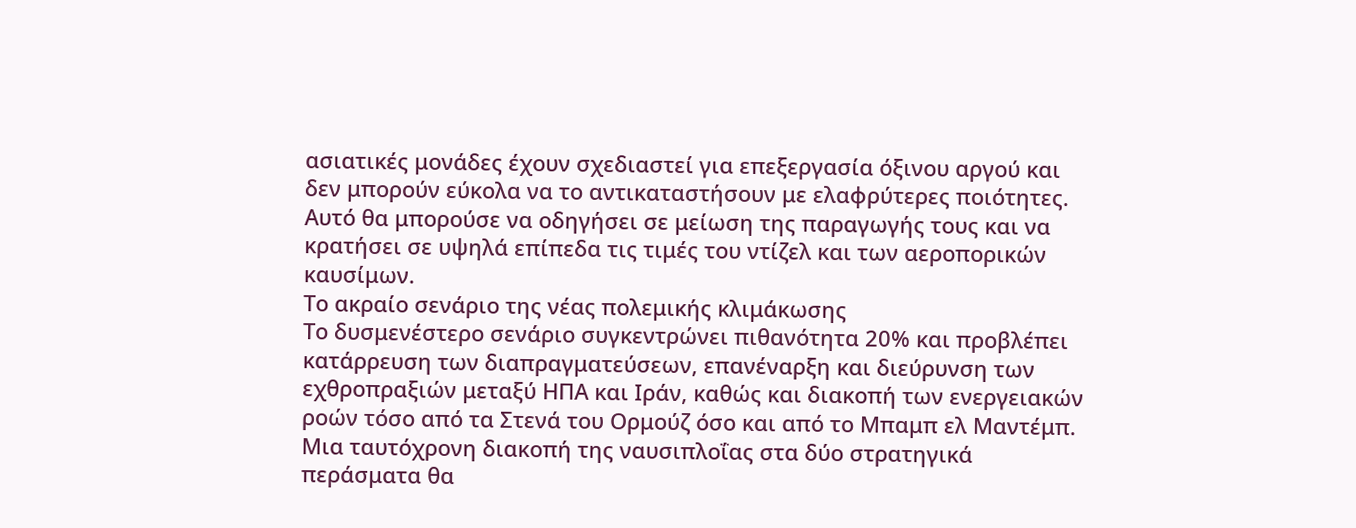ασιατικές μονάδες έχουν σχεδιαστεί για επεξεργασία όξινου αργού και δεν μπορούν εύκολα να το αντικαταστήσουν με ελαφρύτερες ποιότητες. Αυτό θα μπορούσε να οδηγήσει σε μείωση της παραγωγής τους και να κρατήσει σε υψηλά επίπεδα τις τιμές του ντίζελ και των αεροπορικών καυσίμων.
Το ακραίο σενάριο της νέας πολεμικής κλιμάκωσης
Το δυσμενέστερο σενάριο συγκεντρώνει πιθανότητα 20% και προβλέπει κατάρρευση των διαπραγματεύσεων, επανέναρξη και διεύρυνση των εχθροπραξιών μεταξύ ΗΠΑ και Ιράν, καθώς και διακοπή των ενεργειακών ροών τόσο από τα Στενά του Ορμούζ όσο και από το Μπαμπ ελ Μαντέμπ.
Μια ταυτόχρονη διακοπή της ναυσιπλοΐας στα δύο στρατηγικά περάσματα θα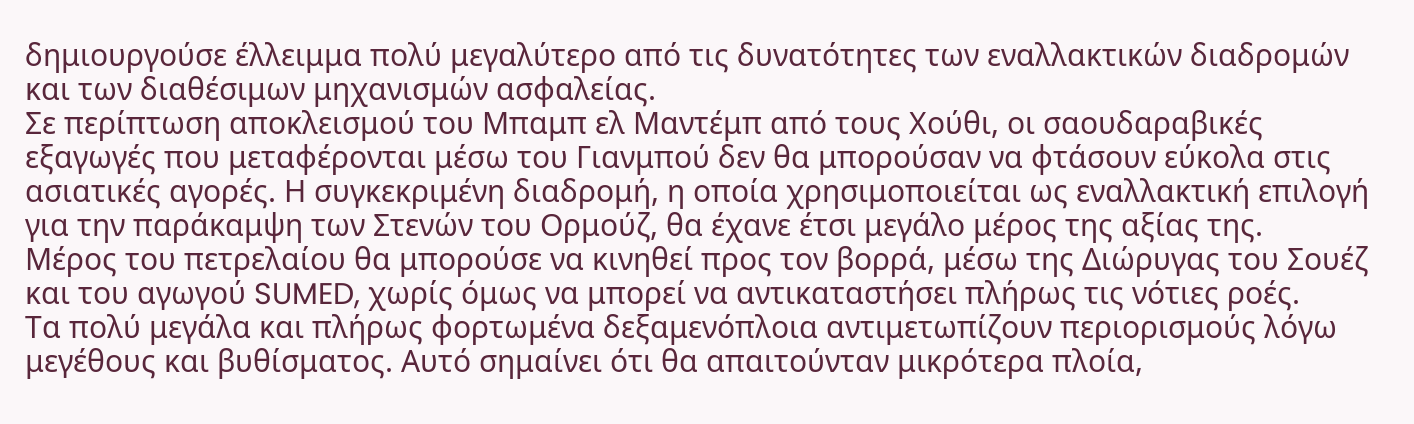δημιουργούσε έλλειμμα πολύ μεγαλύτερο από τις δυνατότητες των εναλλακτικών διαδρομών και των διαθέσιμων μηχανισμών ασφαλείας.
Σε περίπτωση αποκλεισμού του Μπαμπ ελ Μαντέμπ από τους Χούθι, οι σαουδαραβικές εξαγωγές που μεταφέρονται μέσω του Γιανμπού δεν θα μπορούσαν να φτάσουν εύκολα στις ασιατικές αγορές. Η συγκεκριμένη διαδρομή, η οποία χρησιμοποιείται ως εναλλακτική επιλογή για την παράκαμψη των Στενών του Ορμούζ, θα έχανε έτσι μεγάλο μέρος της αξίας της.
Μέρος του πετρελαίου θα μπορούσε να κινηθεί προς τον βορρά, μέσω της Διώρυγας του Σουέζ και του αγωγού SUMED, χωρίς όμως να μπορεί να αντικαταστήσει πλήρως τις νότιες ροές.
Τα πολύ μεγάλα και πλήρως φορτωμένα δεξαμενόπλοια αντιμετωπίζουν περιορισμούς λόγω μεγέθους και βυθίσματος. Αυτό σημαίνει ότι θα απαιτούνταν μικρότερα πλοία,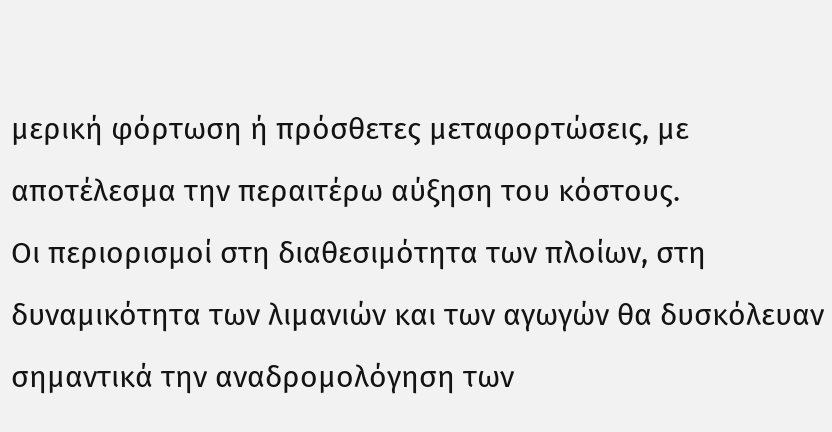μερική φόρτωση ή πρόσθετες μεταφορτώσεις, με αποτέλεσμα την περαιτέρω αύξηση του κόστους.
Οι περιορισμοί στη διαθεσιμότητα των πλοίων, στη δυναμικότητα των λιμανιών και των αγωγών θα δυσκόλευαν σημαντικά την αναδρομολόγηση των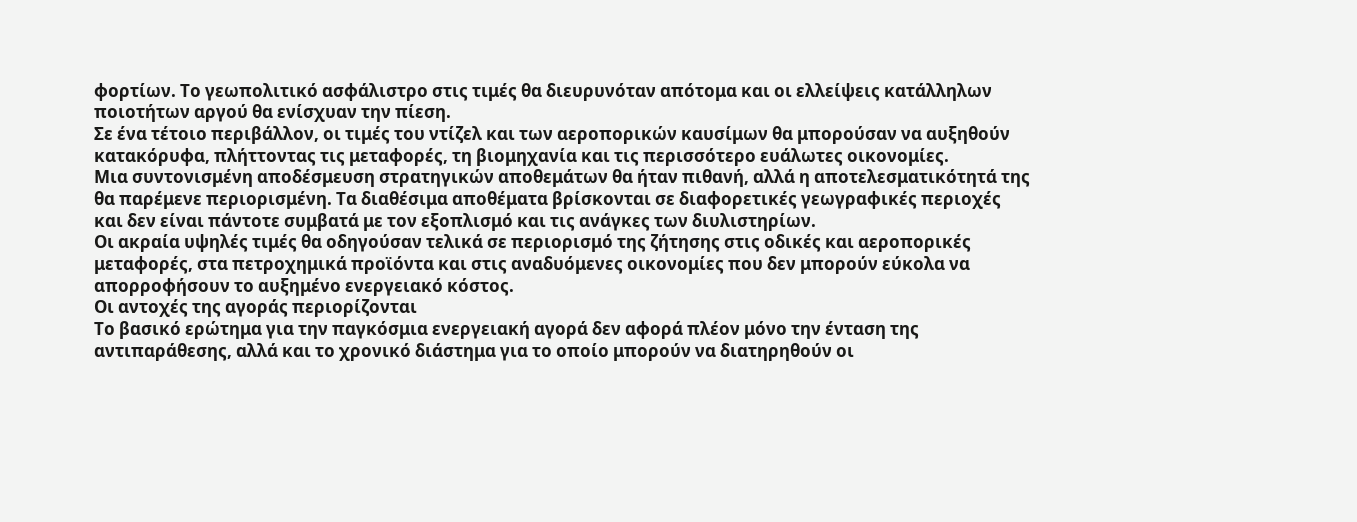φορτίων. Το γεωπολιτικό ασφάλιστρο στις τιμές θα διευρυνόταν απότομα και οι ελλείψεις κατάλληλων ποιοτήτων αργού θα ενίσχυαν την πίεση.
Σε ένα τέτοιο περιβάλλον, οι τιμές του ντίζελ και των αεροπορικών καυσίμων θα μπορούσαν να αυξηθούν κατακόρυφα, πλήττοντας τις μεταφορές, τη βιομηχανία και τις περισσότερο ευάλωτες οικονομίες.
Μια συντονισμένη αποδέσμευση στρατηγικών αποθεμάτων θα ήταν πιθανή, αλλά η αποτελεσματικότητά της θα παρέμενε περιορισμένη. Τα διαθέσιμα αποθέματα βρίσκονται σε διαφορετικές γεωγραφικές περιοχές και δεν είναι πάντοτε συμβατά με τον εξοπλισμό και τις ανάγκες των διυλιστηρίων.
Οι ακραία υψηλές τιμές θα οδηγούσαν τελικά σε περιορισμό της ζήτησης στις οδικές και αεροπορικές μεταφορές, στα πετροχημικά προϊόντα και στις αναδυόμενες οικονομίες που δεν μπορούν εύκολα να απορροφήσουν το αυξημένο ενεργειακό κόστος.
Οι αντοχές της αγοράς περιορίζονται
Το βασικό ερώτημα για την παγκόσμια ενεργειακή αγορά δεν αφορά πλέον μόνο την ένταση της αντιπαράθεσης, αλλά και το χρονικό διάστημα για το οποίο μπορούν να διατηρηθούν οι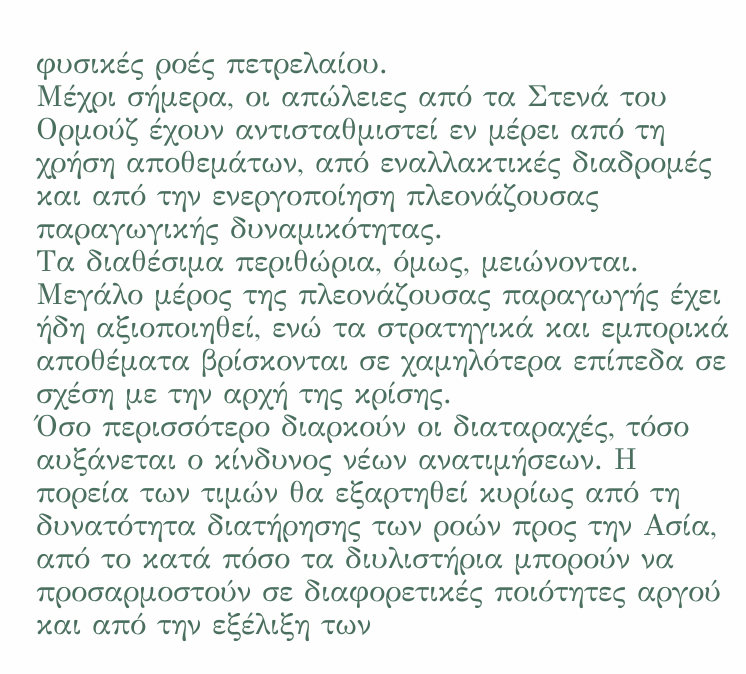φυσικές ροές πετρελαίου.
Μέχρι σήμερα, οι απώλειες από τα Στενά του Ορμούζ έχουν αντισταθμιστεί εν μέρει από τη χρήση αποθεμάτων, από εναλλακτικές διαδρομές και από την ενεργοποίηση πλεονάζουσας παραγωγικής δυναμικότητας.
Τα διαθέσιμα περιθώρια, όμως, μειώνονται. Μεγάλο μέρος της πλεονάζουσας παραγωγής έχει ήδη αξιοποιηθεί, ενώ τα στρατηγικά και εμπορικά αποθέματα βρίσκονται σε χαμηλότερα επίπεδα σε σχέση με την αρχή της κρίσης.
Όσο περισσότερο διαρκούν οι διαταραχές, τόσο αυξάνεται ο κίνδυνος νέων ανατιμήσεων. Η πορεία των τιμών θα εξαρτηθεί κυρίως από τη δυνατότητα διατήρησης των ροών προς την Ασία, από το κατά πόσο τα διυλιστήρια μπορούν να προσαρμοστούν σε διαφορετικές ποιότητες αργού και από την εξέλιξη των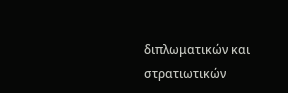διπλωματικών και στρατιωτικών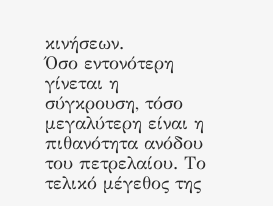κινήσεων.
Όσο εντονότερη γίνεται η σύγκρουση, τόσο μεγαλύτερη είναι η πιθανότητα ανόδου του πετρελαίου. Το τελικό μέγεθος της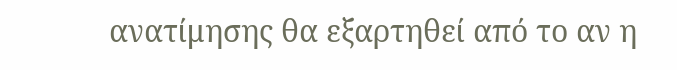ανατίμησης θα εξαρτηθεί από το αν η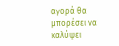αγορά θα μπορέσει να καλύψει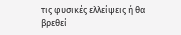τις φυσικές ελλείψεις ή θα βρεθεί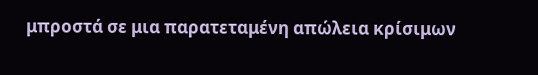μπροστά σε μια παρατεταμένη απώλεια κρίσιμων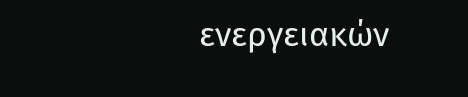ενεργειακών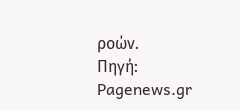ροών.
Πηγή: Pagenews.gr